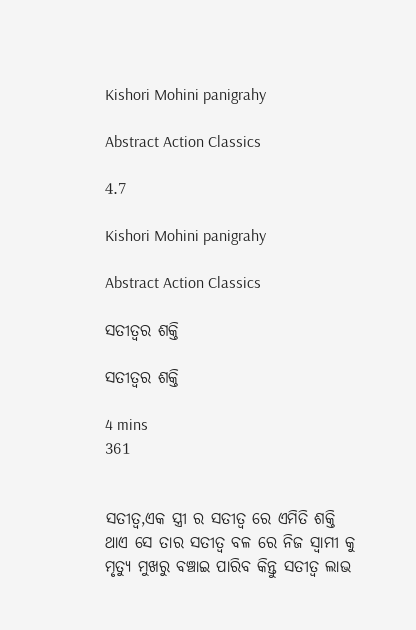Kishori Mohini panigrahy

Abstract Action Classics

4.7

Kishori Mohini panigrahy

Abstract Action Classics

ସତୀତ୍ଵର ଶକ୍ତି

ସତୀତ୍ଵର ଶକ୍ତି

4 mins
361


ସତୀତ୍ଵ,ଏକ ସ୍ତ୍ରୀ ର ସତୀତ୍ଵ ରେ ଏମିତି ଶକ୍ତି ଥାଏ ସେ ତାର ସତୀତ୍ଵ ବଳ ରେ ନିଜ ସ୍ବାମୀ କୁ ମୃତ୍ୟୁ ମୁଖରୁ ବଞ୍ଚାଇ ପାରିବ କିନ୍ତୁ ସତୀତ୍ଵ ଲାଭ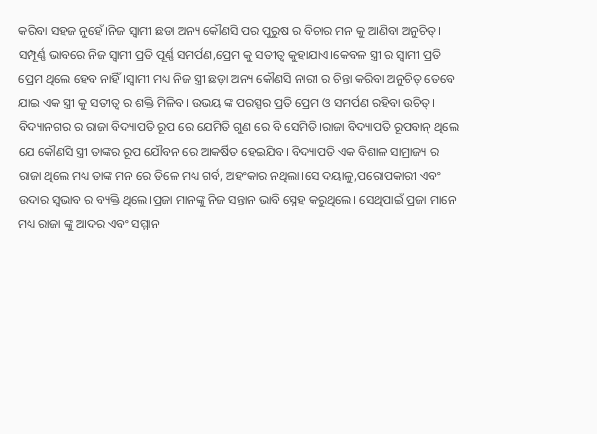କରିବା ସହଜ ନୁହେଁ।ନିଜ ସ୍ବାମୀ ଛଡା ଅନ୍ୟ କୌଣସି ପର ପୁରୁଷ ର ବିଚାର ମନ କୁ ଆଣିବା ଅନୁଚିତ୍। ସମ୍ପୂର୍ଣ୍ଣ ଭାବରେ ନିଜ ସ୍ବାମୀ ପ୍ରତି ପୂର୍ଣ୍ଣ ସମର୍ପଣ,ପ୍ରେମ କୁ ସତୀତ୍ଵ କୁହାଯାଏ।କେବଳ ସ୍ତ୍ରୀ ର ସ୍ବାମୀ ପ୍ରତି ପ୍ରେମ ଥିଲେ ହେବ ନାହିଁ।ସ୍ବାମୀ ମଧ୍ୟ ନିଜ ସ୍ତ୍ରୀ ଛଡ଼ା ଅନ୍ୟ କୌଣସି ନାରୀ ର ଚିନ୍ତା କରିବା ଅନୁଚିତ୍ ତେବେ ଯାଇ ଏକ ସ୍ତ୍ରୀ କୁ ସତୀତ୍ଵ ର ଶକ୍ତି ମିଳିବ। ଉଭୟ ଙ୍କ ପରସ୍ପର ପ୍ରତି ପ୍ରେମ ଓ ସମର୍ପଣ ରହିବା ଉଚିତ୍। ବିଦ୍ୟାନଗର ର ରାଜା ବିଦ୍ୟାପତି ରୂପ ରେ ଯେମିତି ଗୁଣ ରେ ବି ସେମିତି।ରାଜା ବିଦ୍ୟାପତି ରୂପବାନ୍ ଥିଲେ ଯେ କୌଣସି ସ୍ତ୍ରୀ ତାଙ୍କର ରୂପ ଯୌବନ ରେ ଆକର୍ଷିତ ହେଇଯିବ। ବିଦ୍ୟାପତି ଏକ ବିଶାଳ ସାମ୍ରାଜ୍ୟ ର ରାଜା ଥିଲେ ମଧ୍ୟ ତାଙ୍କ ମନ ରେ ତିଳେ ମଧ୍ୟ ଗର୍ବ, ଅହଂକାର ନଥିଲା।ସେ ଦୟାଳୁ,ପରୋପକାରୀ ଏବଂ ଉଦାର ସ୍ଵଭାବ ର ବ୍ୟକ୍ତି ଥିଲେ।ପ୍ରଜା ମାନଙ୍କୁ ନିଜ ସନ୍ତାନ ଭାବି ସ୍ନେହ କରୁଥିଲେ। ସେଥିପାଇଁ ପ୍ରଜା ମାନେ ମଧ୍ୟ ରାଜା ଙ୍କୁ ଆଦର ଏବଂ ସମ୍ମାନ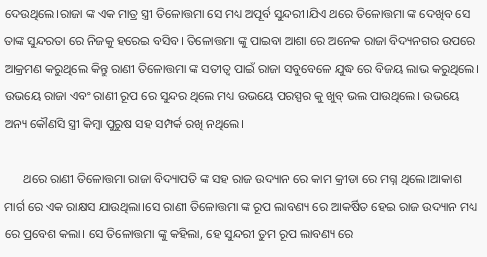ଦେଉଥିଲେ।ରାଜା ଙ୍କ ଏକ ମାତ୍ର ସ୍ତ୍ରୀ ତିଳୋତ୍ତମା ସେ ମଧ୍ୟ ଅପୂର୍ବ ସୁନ୍ଦରୀ।ଯିଏ ଥରେ ତିଳୋତ୍ତମା ଙ୍କ ଦେଖିବ ସେ ତାଙ୍କ ସୁନ୍ଦରତା ରେ ନିଜକୁ ହରେଇ ବସିବ। ତିଳୋତ୍ତମା ଙ୍କୁ ପାଇବା ଆଶା ରେ ଅନେକ ରାଜା ବିଦ୍ୟନଗର ଉପରେ ଆକ୍ରମଣ କରୁଥିଲେ କିନ୍ତୁ ରାଣୀ ତିଳୋତ୍ତମା ଙ୍କ ସତୀତ୍ଵ ପାଇଁ ରାଜା ସବୁବେଳେ ଯୁଦ୍ଧ ରେ ବିଜୟ ଲାଭ କରୁଥିଲେ। ଉଭୟେ ରାଜା ଏବଂ ରାଣୀ ରୂପ ରେ ସୁନ୍ଦର ଥିଲେ ମଧ୍ୟ ଉଭୟେ ପରସ୍ପର କୁ ଖୁବ୍ ଭଲ ପାଉଥିଲେ। ଉଭୟେ ଅନ୍ୟ କୌଣସି ସ୍ତ୍ରୀ କିମ୍ବା ପୁରୁଷ ସହ ସମ୍ପର୍କ ରଖି ନଥିଲେ।

      ଥରେ ରାଣୀ ତିଳୋତ୍ତମା ରାଜା ବିଦ୍ୟାପତି ଙ୍କ ସହ ରାଜ ଉଦ୍ୟାନ ରେ କାମ କ୍ରୀଡା ରେ ମଗ୍ନ ଥିଲେ।ଆକାଶ ମାର୍ଗ ରେ ଏକ ରାକ୍ଷସ ଯାଉଥିଲା।ସେ ରାଣୀ ତିଳୋତ୍ତମା ଙ୍କ ରୂପ ଲାବଣ୍ୟ ରେ ଆକର୍ଷିତ ହେଇ ରାଜ ଉଦ୍ୟାନ ମଧ୍ୟ ରେ ପ୍ରବେଶ କଲା। ସେ ତିଳୋତ୍ତମା ଙ୍କୁ କହିଲା, ହେ ସୁନ୍ଦରୀ ତୁମ ରୂପ ଲାବଣ୍ୟ ରେ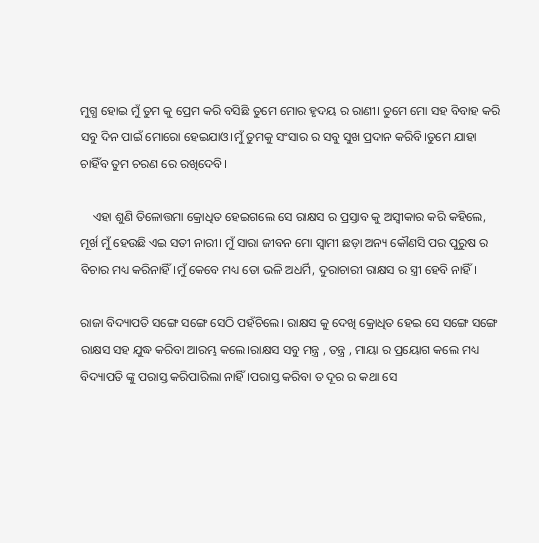ମୁଗ୍ଧ ହୋଇ ମୁଁ ତୁମ କୁ ପ୍ରେମ କରି ବସିଛି ତୁମେ ମୋର ହୃଦୟ ର ରାଣୀ। ତୁମେ ମୋ ସହ ବିବାହ କରି ସବୁ ଦିନ ପାଇଁ ମୋରୋ ହେଇଯାଓ।ମୁଁ ତୁମକୁ ସଂସାର ର ସବୁ ସୁଖ ପ୍ରଦାନ କରିବି।ତୁମେ ଯାହା ଚାହିଁବ ତୁମ ଚରଣ ରେ ରଖିଦେବି।

    ଏହା ଶୁଣି ତିଳୋତ୍ତମା କ୍ରୋଧିତ ହେଇଗଲେ ସେ ରାକ୍ଷସ ର ପ୍ରସ୍ତାବ କୁ ଅସ୍ବୀକାର କରି କହିଲେ, ମୂର୍ଖ ମୁଁ ହେଉଛି ଏଇ ସତୀ ନାରୀ। ମୁଁ ସାରା ଜୀବନ ମୋ ସ୍ବାମୀ ଛଡ଼ା ଅନ୍ୟ କୌଣସି ପର ପୁରୁଷ ର ବିଚାର ମଧ୍ୟ କରିନାହିଁ।ମୁଁ କେବେ ମଧ୍ୟ ତୋ ଭଳି ଅଧର୍ମି, ଦୁରାଚାରୀ ରାକ୍ଷସ ର ସ୍ତ୍ରୀ ହେବି ନାହିଁ।

ରାଜା ବିଦ୍ୟାପତି ସଙ୍ଗେ ସଙ୍ଗେ ସେଠି ପହଁଚିଲେ। ରାକ୍ଷସ କୁ ଦେଖି କ୍ରୋଧିତ ହେଇ ସେ ସଙ୍ଗେ ସଙ୍ଗେ ରାକ୍ଷସ ସହ ଯୁଦ୍ଧ କରିବା ଆରମ୍ଭ କଲେ।ରାକ୍ଷସ ସବୁ ମନ୍ତ୍ର , ତନ୍ତ୍ର , ମାୟା ର ପ୍ରୟୋଗ କଲେ ମଧ୍ୟ ବିଦ୍ୟାପତି ଙ୍କୁ ପରାସ୍ତ କରିପାରିଲା ନାହିଁ।ପରାସ୍ତ କରିବା ତ ଦୂର ର କଥା ସେ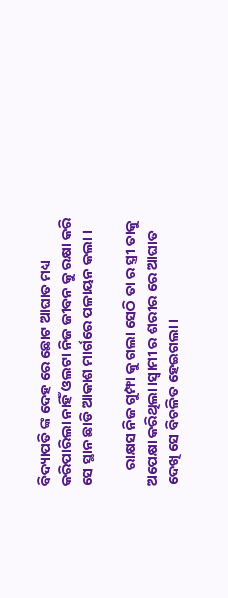ବିଦ୍ୟାପତି ଙ୍କ ଦେହ ରେ ଛୋଟ ଆଘାତ ମଧ୍ୟ କରିପାରିଲା ନାହିଁ ଓଲଟା ନିଜ ଜୀବନ କୁ ରକ୍ଷା କରି ସେ ସ୍ଥାନ ଛାଡି ଆକାଶ ମାର୍ଗରେ ପଳାୟନ କଲା ।

     ରାକ୍ଷସ ନିଜ ଗୁମ୍ଫା କୁ ଗଲା ସେଠି ତା ର ସ୍ତ୍ରୀ ତାକୁ ଅପେକ୍ଷା କରିଥିଲା।ସ୍ବାମୀ ର ଶରୀର ରେ ଆଘାତ ଦେଖି ସେ ବିଚଳିତ ହେଇଗଲା।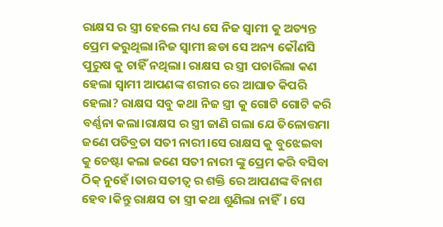ରାକ୍ଷସ ର ସ୍ତ୍ରୀ ହେଲେ ମଧ୍ୟ ସେ ନିଜ ସ୍ବାମୀ କୁ ଅତ୍ୟନ୍ତ ପ୍ରେମ କରୁଥିଲା।ନିଜ ସ୍ବାମୀ ଛଡା ସେ ଅନ୍ୟ କୌଣସି ପୁରୁଷ କୁ ଚାହିଁ ନଥିଲା। ରାକ୍ଷସ ର ସ୍ତ୍ରୀ ପଚାରିଲା କଣ ହେଲା ସ୍ବାମୀ ଆପଣଙ୍କ ଶରୀର ରେ ଆଘାତ କିପରି ହେଲା? ରାକ୍ଷସ ସବୁ କଥା ନିଜ ସ୍ତ୍ରୀ କୁ ଗୋଟି ଗୋଟି କରି ବର୍ଣ୍ଣନା କଲା।ରାକ୍ଷସ ର ସ୍ତ୍ରୀ ଜାଣି ଗଲା ଯେ ତିଳୋତ୍ତମା ଜଣେ ପତିବ୍ରତା ସତୀ ନାରୀ।ସେ ରାକ୍ଷସ କୁ ବୁଝେଇବା କୁ ଚେଷ୍ଟା କଲା ଜଣେ ସତୀ ନାରୀ ଙ୍କୁ ପ୍ରେମ କରି ବସିବା ଠିକ୍ ନୁହେଁ।ତାର ସତୀତ୍ଵ ର ଶକ୍ତି ରେ ଆପଣଙ୍କ ବିନାଶ ହେବ।କିନ୍ତୁ ରାକ୍ଷସ ତା ସ୍ତ୍ରୀ କଥା ଶୁଣିଲା ନାହିଁ। ସେ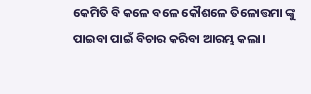କେମିତି ବି କଳେ ବଳେ କୌଶଳେ ତିଳୋତ୍ତମା ଙ୍କୁ ପାଇବା ପାଇଁ ବିଚାର କରିବା ଆରମ୍ଭ କଲା।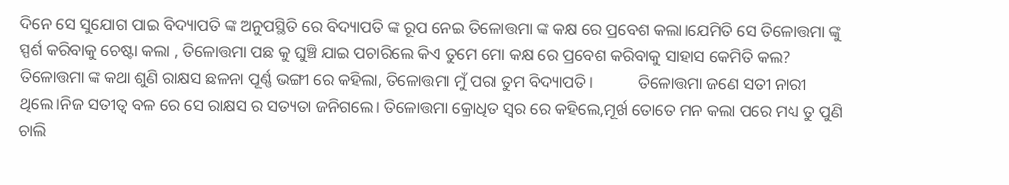ଦିନେ ସେ ସୁଯୋଗ ପାଇ ବିଦ୍ୟାପତି ଙ୍କ ଅନୁପସ୍ଥିତି ରେ ବିଦ୍ୟାପତି ଙ୍କ ରୂପ ନେଇ ତିଳୋତ୍ତମା ଙ୍କ କକ୍ଷ ରେ ପ୍ରବେଶ କଲା।ଯେମିତି ସେ ତିଳୋତ୍ତମା ଙ୍କୁ ସ୍ପର୍ଶ କରିବାକୁ ଚେଷ୍ଟା କଲା , ତିଳୋତ୍ତମା ପଛ କୁ ଘୁଞ୍ଚି ଯାଇ ପଚାରିଲେ କିଏ ତୁମେ ମୋ କକ୍ଷ ରେ ପ୍ରବେଶ କରିବାକୁ ସାହାସ କେମିତି କଲ? ତିଳୋତ୍ତମା ଙ୍କ କଥା ଶୁଣି ରାକ୍ଷସ ଛଳନା ପୂର୍ଣ୍ଣ ଭଙ୍ଗୀ ରେ କହିଲା, ତିଳୋତ୍ତମା ମୁଁ ପରା ତୁମ ବିଦ୍ୟାପତି।           ତିଳୋତ୍ତମା ଜଣେ ସତୀ ନାରୀ ଥିଲେ।ନିଜ ସତୀତ୍ଵ ବଳ ରେ ସେ ରାକ୍ଷସ ର ସତ୍ୟତା ଜନିଗଲେ। ତିଳୋତ୍ତମା କ୍ରୋଧିତ ସ୍ୱର ରେ କହିଲେ,ମୂର୍ଖ ତୋତେ ମନ କଲା ପରେ ମଧ୍ୟ ତୁ ପୁଣି ଚାଲି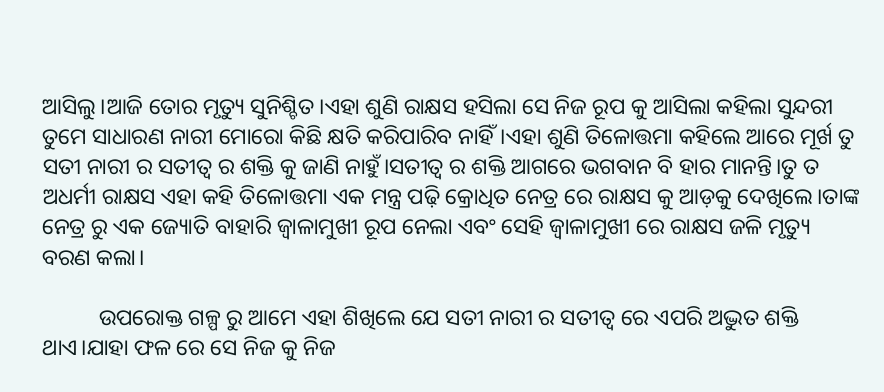ଆସିଲୁ।ଆଜି ତୋର ମୃତ୍ୟୁ ସୁନିଶ୍ଚିତ।ଏହା ଶୁଣି ରାକ୍ଷସ ହସିଲା ସେ ନିଜ ରୂପ କୁ ଆସିଲା କହିଲା ସୁନ୍ଦରୀ ତୁମେ ସାଧାରଣ ନାରୀ ମୋରୋ କିଛି କ୍ଷତି କରିପାରିବ ନାହିଁ।ଏହା ଶୁଣି ତିଳୋତ୍ତମା କହିଲେ ଆରେ ମୂର୍ଖ ତୁ ସତୀ ନାରୀ ର ସତୀତ୍ଵ ର ଶକ୍ତି କୁ ଜାଣି ନାହୁଁ।ସତୀତ୍ଵ ର ଶକ୍ତି ଆଗରେ ଭଗବାନ ବି ହାର ମାନନ୍ତି।ତୁ ତ ଅଧର୍ମୀ ରାକ୍ଷସ ଏହା କହି ତିଳୋତ୍ତମା ଏକ ମନ୍ତ୍ର ପଢ଼ି କ୍ରୋଧିତ ନେତ୍ର ରେ ରାକ୍ଷସ କୁ ଆଡ଼କୁ ଦେଖିଲେ।ତାଙ୍କ ନେତ୍ର ରୁ ଏକ ଜ୍ୟୋତି ବାହାରି ଜ୍ୱାଳାମୁଖୀ ରୂପ ନେଲା ଏବଂ ସେହି ଜ୍ୱାଳାମୁଖୀ ରେ ରାକ୍ଷସ ଜଳି ମୃତ୍ୟୁ ବରଣ କଲା।

          ଉପରୋକ୍ତ ଗଳ୍ପ ରୁ ଆମେ ଏହା ଶିଖିଲେ ଯେ ସତୀ ନାରୀ ର ସତୀତ୍ଵ ରେ ଏପରି ଅଦ୍ଭୁତ ଶକ୍ତି ଥାଏ।ଯାହା ଫଳ ରେ ସେ ନିଜ କୁ ନିଜ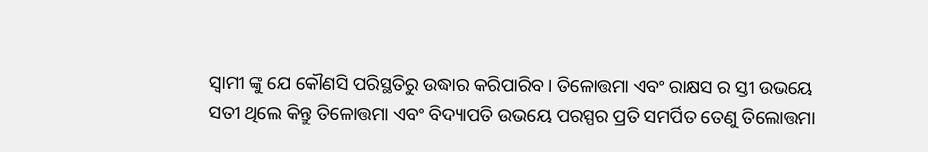ସ୍ବାମୀ ଙ୍କୁ ଯେ କୌଣସି ପରିସ୍ଥତିରୁ ଉଦ୍ଧାର କରିପାରିବ। ତିଳୋତ୍ତମା ଏବଂ ରାକ୍ଷସ ର ସ୍ତୀ ଉଭୟେ ସତୀ ଥିଲେ କିନ୍ତୁ ତିଳୋତ୍ତମା ଏବଂ ବିଦ୍ୟାପତି ଉଭୟେ ପରସ୍ପର ପ୍ରତି ସମର୍ପିତ ତେଣୁ ତିଲୋତ୍ତମା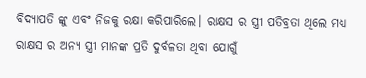ବିଦ୍ୟାପତି ଙ୍କୁ ଏବଂ ନିଜକୁ ରକ୍ଷା କରିପାରିଲେ। ରାକ୍ଷସ ର ସ୍ତ୍ରୀ ପତିବ୍ରତା ଥିଲେ ମଧ୍ୟ ରାକ୍ଷସ ର ଅନ୍ୟ ସ୍ତ୍ରୀ ମାନଙ୍କ ପ୍ରତି ଦୁର୍ବଳତା ଥିବା ଯୋଗୁଁ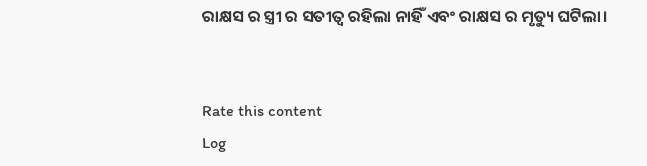ରାକ୍ଷସ ର ସ୍ତ୍ରୀ ର ସତୀତ୍ଵ ରହିଲା ନାହିଁ ଏବଂ ରାକ୍ଷସ ର ମୃତ୍ୟୁ ଘଟିଲା।


Rate this content
Log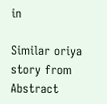in

Similar oriya story from Abstract